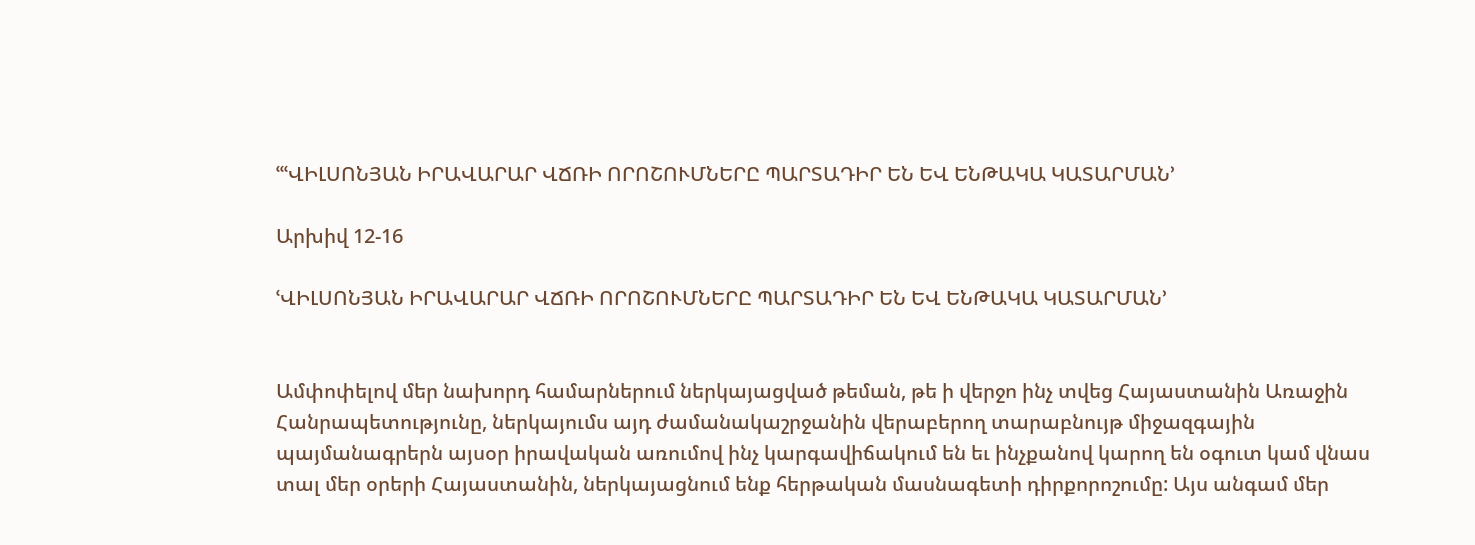ՙՙՙՎԻԼՍՈՆՅԱՆ ԻՐԱՎԱՐԱՐ ՎՃՌԻ ՈՐՈՇՈՒՄՆԵՐԸ ՊԱՐՏԱԴԻՐ ԵՆ ԵՎ ԵՆԹԱԿԱ ԿԱՏԱՐՄԱՆ՚

Արխիվ 12-16

ՙՎԻԼՍՈՆՅԱՆ ԻՐԱՎԱՐԱՐ ՎՃՌԻ ՈՐՈՇՈՒՄՆԵՐԸ ՊԱՐՏԱԴԻՐ ԵՆ ԵՎ ԵՆԹԱԿԱ ԿԱՏԱՐՄԱՆ՚


Ամփոփելով մեր նախորդ համարներում ներկայացված թեման, թե ի վերջո ինչ տվեց Հայաստանին Առաջին Հանրապետությունը, ներկայումս այդ ժամանակաշրջանին վերաբերող տարաբնույթ միջազգային պայմանագրերն այսօր իրավական առումով ինչ կարգավիճակում են եւ ինչքանով կարող են օգուտ կամ վնաս տալ մեր օրերի Հայաստանին, ներկայացնում ենք հերթական մասնագետի դիրքորոշումը: Այս անգամ մեր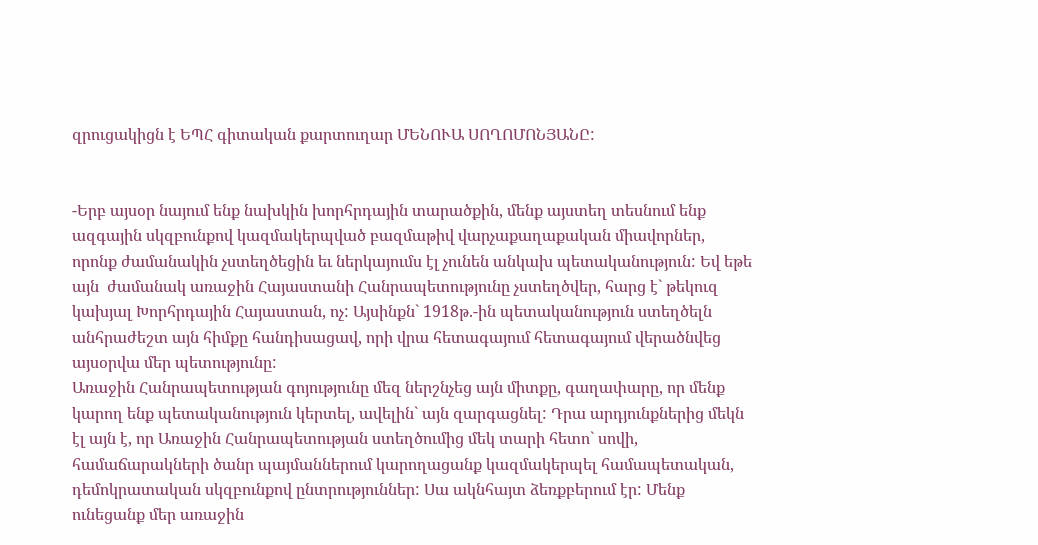զրուցակիցն է ԵՊՀ գիտական քարտուղար ՄԵՆՈՒԱ ՍՈՂՈՄՈՆՅԱՆԸ:


-Երբ այսօր նայում ենք նախկին խորհրդային տարածքին, մենք այստեղ տեսնում ենք ազգային սկզբունքով կազմակերպված բազմաթիվ վարչաքաղաքական միավորներ, որոնք ժամանակին չստեղծեցին եւ ներկայումս էլ չունեն անկախ պետականություն: Եվ եթե այն  ժամանակ առաջին Հայաստանի Հանրապետությունը չստեղծվեր, հարց է` թեկուզ կախյալ Խորհրդային Հայաստան, ոչ: Այսինքն` 1918թ.-ին պետականություն ստեղծելն անհրաժեշտ այն հիմքը հանդիսացավ, որի վրա հետագայում հետագայում վերածնվեց այսօրվա մեր պետությունը:
Առաջին Հանրապետության գոյությունը մեզ ներշնչեց այն միտքը, գաղափարը, որ մենք  կարող ենք պետականություն կերտել, ավելին` այն զարգացնել: Դրա արդյունքներից մեկն էլ այն է, որ Առաջին Հանրապետության ստեղծումից մեկ տարի հետո` սովի, համաճարակների ծանր պայմաններում կարողացանք կազմակերպել համապետական, դեմոկրատական սկզբունքով ընտրություններ: Սա ակնհայտ ձեռքբերում էր: Մենք ունեցանք մեր առաջին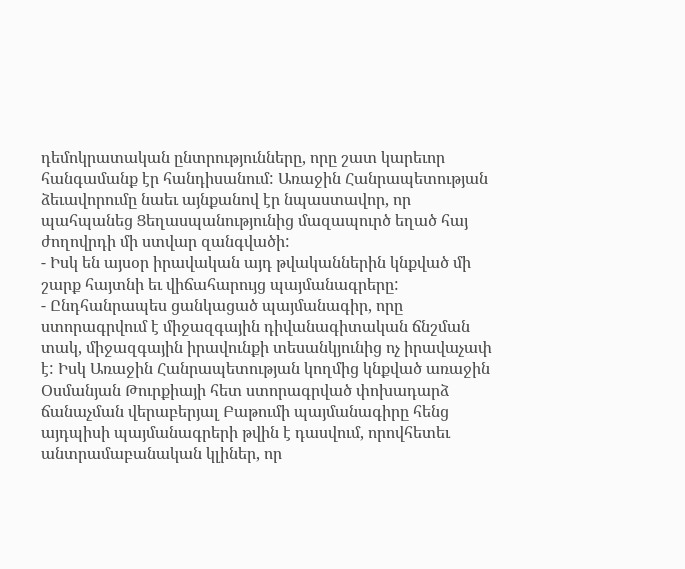դեմոկրատական ընտրությունները, որը շատ կարեւոր հանգամանք էր հանդիսանում: Առաջին Հանրապետության ձեւավորումը նաեւ այնքանով էր նպաստավոր, որ պահպանեց Ցեղասպանությունից մազապուրծ եղած հայ ժողովրդի մի ստվար զանգվածի:
- Իսկ են այսօր իրավական այդ թվականներին կնքված մի շարք հայտնի եւ վիճահարույց պայմանագրերը:
- Ընդհանրապես ցանկացած պայմանագիր, որը ստորագրվում է միջազգային դիվանագիտական ճնշման տակ, միջազգային իրավունքի տեսանկյունից ոչ իրավաչափ է: Իսկ Առաջին Հանրապետության կողմից կնքված առաջին Օսմանյան Թուրքիայի հետ ստորագրված փոխադարձ ճանաչման վերաբերյալ Բաթումի պայմանագիրը հենց այդպիսի պայմանագրերի թվին է դասվում, որովհետեւ անտրամաբանական կլիներ, որ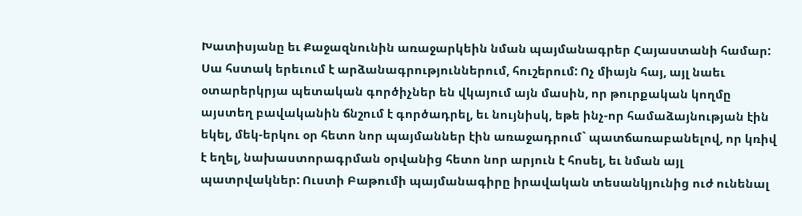Խատիսյանը եւ Քաջազնունին առաջարկեին նման պայմանագրեր Հայաստանի համար: Սա հստակ երեւում է արձանագրություններում, հուշերում: Ոչ միայն հայ, այլ նաեւ օտարերկրյա պետական գործիչներ են վկայում այն մասին, որ թուրքական կողմը այստեղ բավականին ճնշում է գործադրել, եւ նույնիսկ, եթե ինչ-որ համաձայնության էին եկել, մեկ-երկու օր հետո նոր պայմաններ էին առաջադրում` պատճառաբանելով, որ կռիվ է եղել, նախաստորագրման օրվանից հետո նոր արյուն է հոսել, եւ նման այլ պատրվակներ: Ուստի Բաթումի պայմանագիրը իրավական տեսանկյունից ուժ ունենալ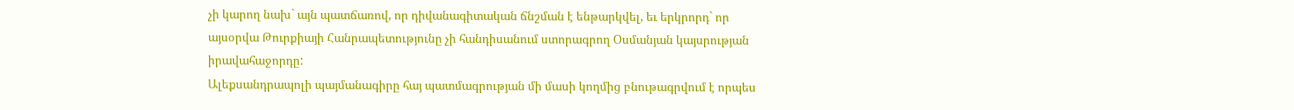չի կարող նախ` այն պատճառով, որ դիվանագիտական ճնշման է ենթարկվել, եւ երկրորդ` որ այսօրվա Թուրքիայի Հանրապետությունը չի հանդիսանում ստորագրող Օսմանյան կայսրության իրավահաջորդը:
Ալեքսանդրապոլի պայմանագիրը հայ պատմագրության մի մասի կողմից բնութագրվում է որպես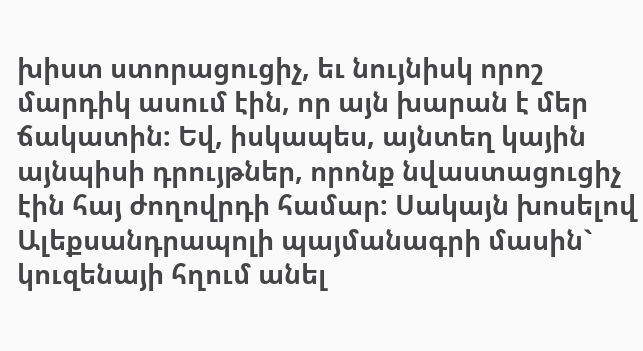խիստ ստորացուցիչ, եւ նույնիսկ որոշ մարդիկ ասում էին, որ այն խարան է մեր ճակատին: Եվ, իսկապես, այնտեղ կային այնպիսի դրույթներ, որոնք նվաստացուցիչ էին հայ ժողովրդի համար: Սակայն խոսելով Ալեքսանդրապոլի պայմանագրի մասին` կուզենայի հղում անել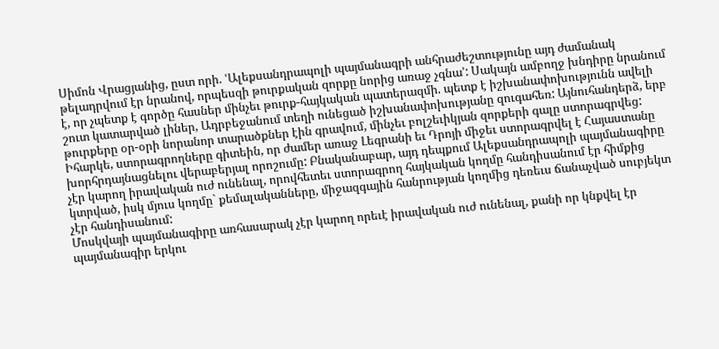Սիմոն Վրացյանից, ըստ որի. ՙԱլեքսանդրապոլի պայմանագրի անհրաժեշտությունը այդ ժամանակ թելադրվում էր նրանով, որպեսզի թուրքական զորքը նորից առաջ չգնա՚: Սակայն ամբողջ խնդիրը նրանում է, որ չպետք է գործը հասներ մինչեւ թուրք-հայկական պատերազմի. պետք է իշխանափոխությունն ավելի շուտ կատարված լիներ, Ադրբեջանում տեղի ունեցած իշխանափոխությանը զուգահեռ: Այնուհանդերձ, երբ թուրքերը օր-օրի նորանոր տարածքներ էին գրավում, մինչեւ բոլշեւիկյան զորքերի գալը ստորագրվեց: Իհարկե, ստորագրողները գիտեին, որ ժամեր առաջ Լեգրանի եւ Դրոյի միջեւ ստորագրվել է Հայաստանը խորհրդայնացնելու վերաբերյալ որոշումը: Բնականաբար, այդ դեպքում Ալեքսանդրապոլի պայմանագիրը չէր կարող իրավական ուժ ունենալ, որովհետեւ ստորագրող հայկական կողմը հանդիսանում էր հիմքից կտրված, իսկ մյուս կողմը` քեմալականները, միջազգային հանրության կողմից դեռեւս ճանաչված սուբյեկտ չէր հանդիսանում:
Մոսկվայի պայմանագիրը առհասարակ չէր կարող որեւէ իրավական ուժ ունենալ, քանի որ կնքվել էր պայմանագիր երկու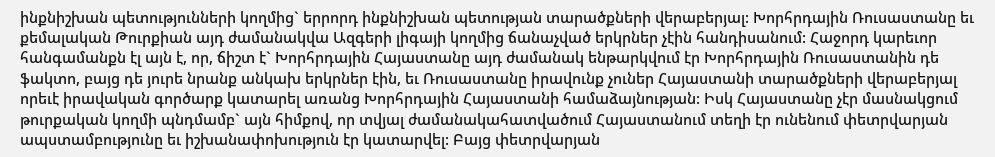ինքնիշխան պետությունների կողմից` երրորդ ինքնիշխան պետության տարածքների վերաբերյալ: Խորհրդային Ռուսաստանը եւ քեմալական Թուրքիան այդ ժամանակվա Ազգերի լիգայի կողմից ճանաչված երկրներ չէին հանդիսանում: Հաջորդ կարեւոր հանգամանքն էլ այն է, որ, ճիշտ է` Խորհրդային Հայաստանը այդ ժամանակ ենթարկվում էր Խորհրդային Ռուսաստանին դե ֆակտո, բայց դե յուրե նրանք անկախ երկրներ էին, եւ Ռուսաստանը իրավունք չուներ Հայաստանի տարածքների վերաբերյալ որեւէ իրավական գործարք կատարել առանց Խորհրդային Հայաստանի համաձայնության: Իսկ Հայաստանը չէր մասնակցում թուրքական կողմի պնդմամբ` այն հիմքով, որ տվյալ ժամանակահատվածում Հայաստանում տեղի էր ունենում փետրվարյան ապստամբությունը եւ իշխանափոխություն էր կատարվել: Բայց փետրվարյան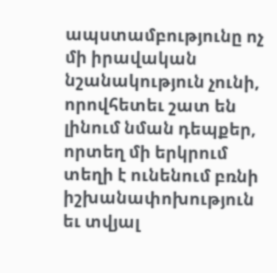ապստամբությունը ոչ մի իրավական նշանակություն չունի, որովհետեւ շատ են լինում նման դեպքեր, որտեղ մի երկրում տեղի է ունենում բռնի իշխանափոխություն եւ տվյալ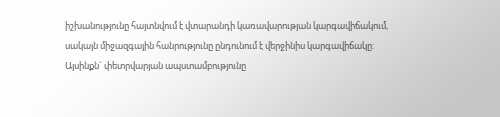իշխանությունը հայտնվում է վտարանդի կառավարության կարգավիճակում, սակայն միջազգային հանրությունը ընդունում է վերջինիս կարգավիճակը: Այսինքն` փետրվարյան ապստամբությունը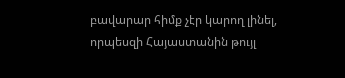բավարար հիմք չէր կարող լինել, որպեսզի Հայաստանին թույլ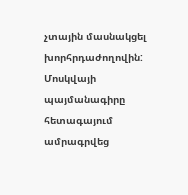չտային մասնակցել խորհրդաժողովին:
Մոսկվայի պայմանագիրը հետագայում ամրագրվեց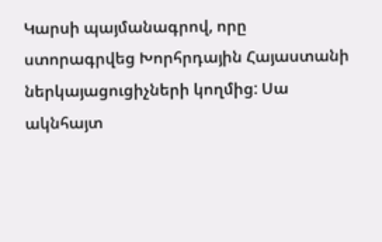Կարսի պայմանագրով, որը ստորագրվեց Խորհրդային Հայաստանի ներկայացուցիչների կողմից: Սա ակնհայտ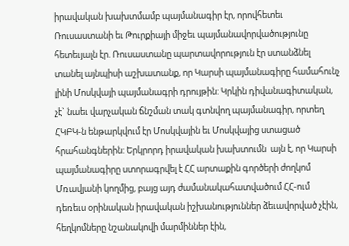իրավական խախտմամբ պայմանագիր էր, որովհետեւ Ռուսաստանի եւ Թուրքիայի միջեւ պայմանավորվածությունը հետեւյալն էր. Ռուսաստանը պարտավորություն էր ստանձնել տանել այնպիսի աշխատանք, որ Կարսի պայմանագիրը համահունչ լինի Մոսկվայի պայմանագրի դրույթին: Կրկին դիվանագիտական, չէ` նաեւ վարչական ճնշման տակ գտնվող պայմանագիր, որտեղ ՀԿԲԿ-ն ենթարկվում էր Մոսկվային եւ Մոսկվայից ստացած հրահանգներին: Երկրորդ իրավական խախտումն  այն է, որ Կարսի պայմանագիրը ստորագրվել է ՀՀ արտաքին գործերի ժողկոմ Մռավյանի կողմից, բայց այդ ժամանակահատվածում ՀՀ-ում դեռեւս օրինական իրավական իշխանություններ ձեւավորված չէին, հեղկոմները նշանակովի մարմիններ էին,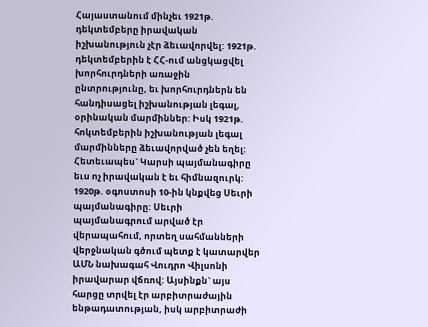Հայաստանում մինչեւ 1921թ. դեկտեմբերը իրավական իշխանություն չէր ձեւավորվել: 1921թ. դեկտեմբերին է ՀՀ-ում անցկացվել խորհուրդների առաջին ընտրությունը, եւ խորհուրդներն են հանդիսացել իշխանության լեգալ, օրինական մարմիններ: Իսկ 1921թ. հոկտեմբերին իշխանության լեգալ մարմինները ձեւավորված չեն եղել: Հետեւապես` Կարսի պայմանագիրը եւս ոչ իրավական է եւ հիմնազուրկ:
1920թ. օգոստոսի 10-ին կնքվեց Սեւրի պայմանագիրը: Սեւրի պայմանագրում արված էր վերապահում, որտեղ սահմանների վերջնական գծում պետք է կատարվեր ԱՄՆ նախագահ Վուդրո Վիլսոնի իրավարար վճռով: Այսինքն` այս հարցը տրվել էր արբիտրաժային ենթադատության, իսկ արբիտրաժի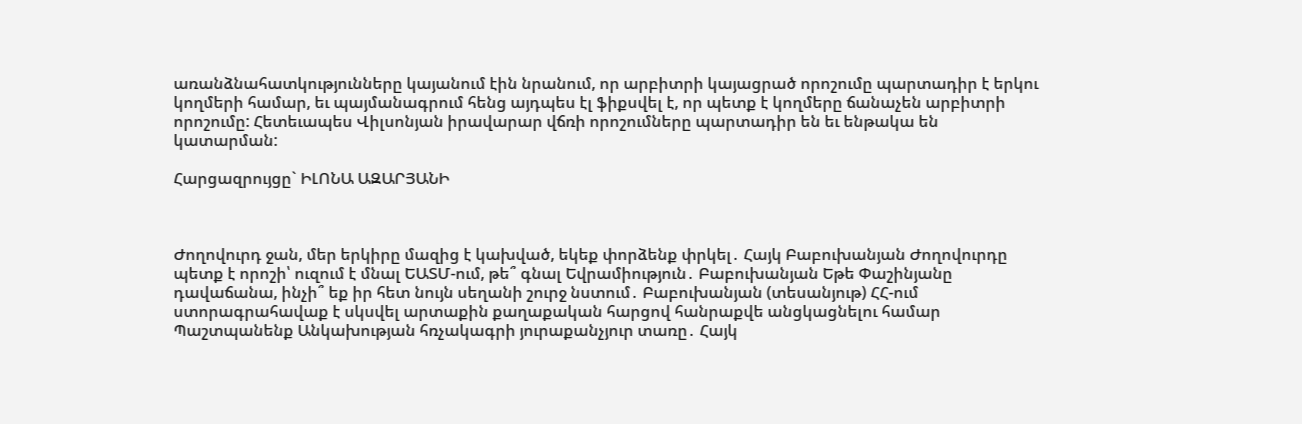առանձնահատկությունները կայանում էին նրանում, որ արբիտրի կայացրած որոշումը պարտադիր է երկու կողմերի համար, եւ պայմանագրում հենց այդպես էլ ֆիքսվել է, որ պետք է կողմերը ճանաչեն արբիտրի որոշումը: Հետեւապես Վիլսոնյան իրավարար վճռի որոշումները պարտադիր են եւ ենթակա են կատարման:

Հարցազրույցը` ԻԼՈՆԱ ԱԶԱՐՅԱՆԻ



Ժողովուրդ ջան, մեր երկիրը մազից է կախված, եկեք փորձենք փրկել․ Հայկ Բաբուխանյան Ժողովուրդը պետք է որոշի՝ ուզում է մնալ ԵԱՏՄ-ում, թե՞ գնալ Եվրամիություն․ Բաբուխանյան Եթե Փաշինյանը դավաճանա, ինչի՞ եք իր հետ նույն սեղանի շուրջ նստում․ Բաբուխանյան (տեսանյութ) ՀՀ-ում ստորագրահավաք է սկսվել արտաքին քաղաքական հարցով հանրաքվե անցկացնելու համար Պաշտպանենք Անկախության հռչակագրի յուրաքանչյուր տառը․ Հայկ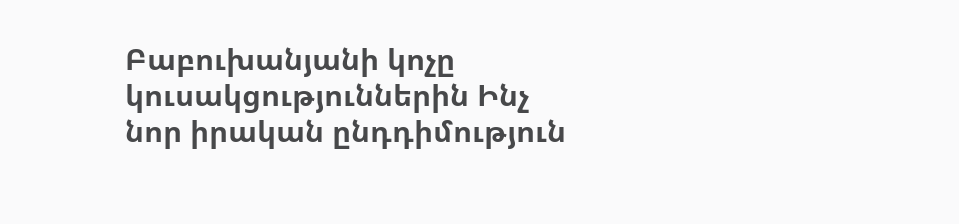Բաբուխանյանի կոչը կուսակցություններին Ինչ նոր իրական ընդդիմություն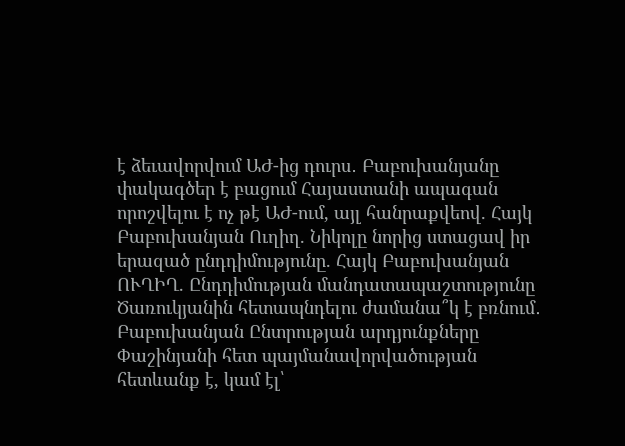է ձեւավորվում ԱԺ-ից դուրս․ Բաբուխանյանը փակագծեր է բացում Հայաստանի ապագան որոշվելու է ոչ թէ ԱԺ-ում, այլ հանրաքվեով. Հայկ Բաբուխանյան Ուղիղ. Նիկոլը նորից ստացավ իր երազած ընդդիմությունը. Հայկ Բաբուխանյան ՈՒՂԻՂ. Ընդդիմության մանդատապաշտությունը Ծառուկյանին հետապնդելու ժամանա՞կ է բռնում․ Բաբուխանյան Ընտրության արդյունքները Փաշինյանի հետ պայմանավորվածության հետևանք է, կամ էլ՝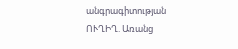անգրագիտության ՈՒՂԻՂ. Առանց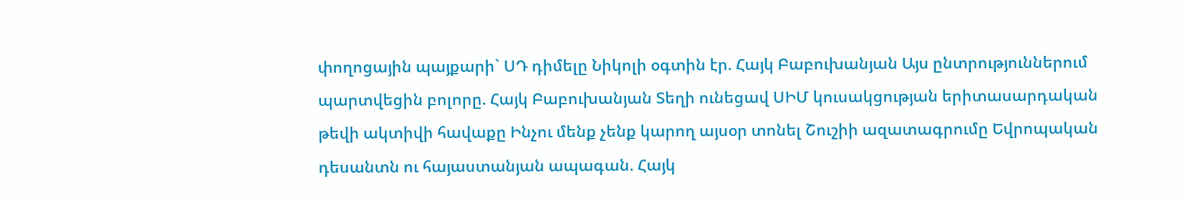փողոցային պայքարի` ՍԴ դիմելը Նիկոլի օգտին էր. Հայկ Բաբուխանյան Այս ընտրություններում պարտվեցին բոլորը. Հայկ Բաբուխանյան Տեղի ունեցավ ՍԻՄ կուսակցության երիտասարդական թեվի ակտիվի հավաքը Ինչու մենք չենք կարող այսօր տոնել Շուշիի ազատագրումը Եվրոպական դեսանտն ու հայաստանյան ապագան. Հայկ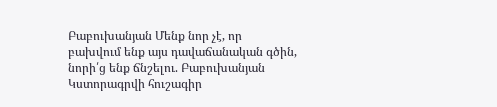Բաբուխանյան Մենք նոր չէ, որ բախվում ենք այս դավաճանական գծին, նորի՛ց ենք ճնշելու. Բաբուխանյան Կստորագրվի հուշագիր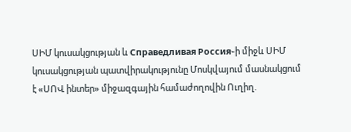ՍԻՄ կուսակցության և Справедливая Россия֊ի միջև ՍԻՄ կուսակցության պատվիրակությունը Մոսկվայում մասնակցում է «ՍՈՎ ինտեր» միջազգային համաժողովին Ուղիղ.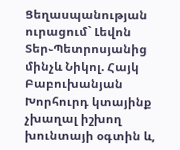Ցեղասպանության ուրացում` Լեվոն Տեր֊Պետրոսյանից մինչև Նիկոլ. Հայկ Բաբուխանյան Խորհուրդ կտայինք չխաղալ իշխող խունտայի օգտին և,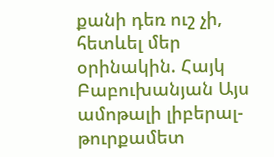քանի դեռ ուշ չի, հետևել մեր օրինակին. Հայկ Բաբուխանյան Այս ամոթալի լիբերալ-թուրքամետ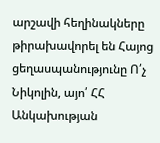արշավի հեղինակները թիրախավորել են Հայոց ցեղասպանությունը Ո՛չ Նիկոլին, այո՛ ՀՀ Անկախության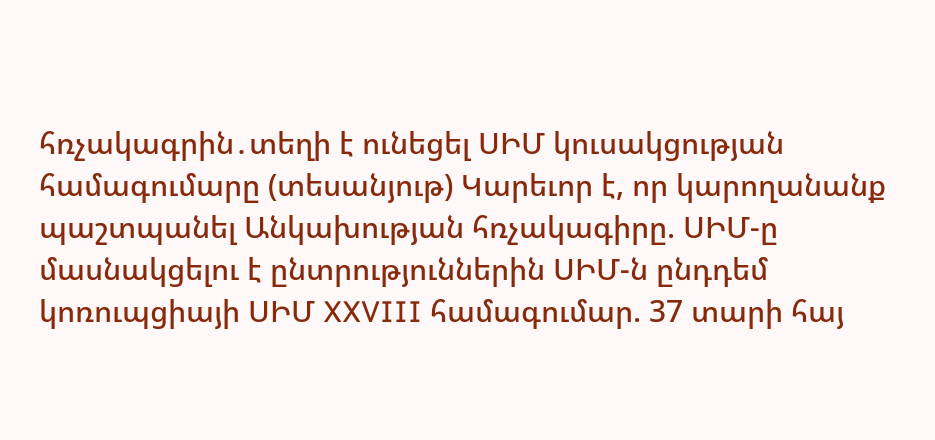հռչակագրին․տեղի է ունեցել ՍԻՄ կուսակցության համագումարը (տեսանյութ) Կարեւոր է, որ կարողանանք պաշտպանել Անկախության հռչակագիրը. ՍԻՄ-ը մասնակցելու է ընտրություններին ՍԻՄ-ն ընդդեմ կոռուպցիայի ՍԻՄ XXVIII համագումար. 37 տարի հայ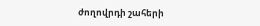ժողովրդի շահերի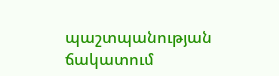պաշտպանության ճակատում